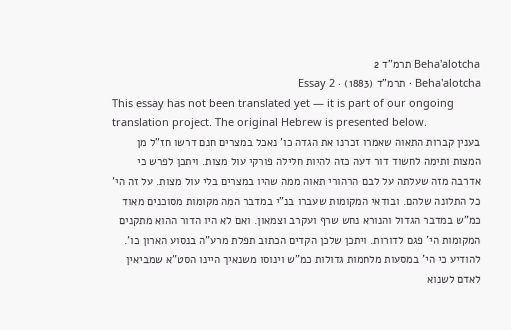Beha'alotcha תרמ"ד 2
Beha'alotcha · תרמ"ד (1883) · Essay 2
This essay has not been translated yet — it is part of our ongoing translation project. The original Hebrew is presented below.
בענין קברות התאוה שאמרו זכרנו את הגדה כו' נאכל במצרים חנם דרשו חז"ל מן המצות ותימה לחשוד דור דעה כזה להיות חלילה פורקי עול מצות. ויתכן לפרש כי אדרבה מזה שעלתה על לבם הרהורי תאוה ממה שהיו במצרים בלי עול מצות. על זה הי' כל התלונה שלהם. ובודאי המקומות שעברו בנ"י במדבר המה מקומות מסוכנים מאוד כמ"ש במדבר הגדול והנורא נחש שרף ועקרב וצמאון. ואם לא היו הדור ההוא מתקנים המקומות הי' פגם לדורות. ויתכן שלכן הקדים הכתוב תפלת מרע"ה בנסוע הארון כו'. להודיע כי הי' במסעות מלחמות גדולות כמ"ש וינוסו משנאיך היינו הסט"א שמביאין לאדם לשנוא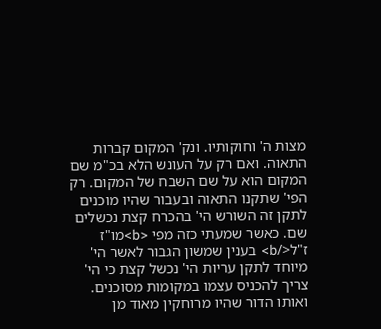מצות ה' וחוקותיו. ונק' המקום קברות התאוה. ואם רק על העונש הלא בכ"מ שם המקום הוא על שם השבח של המקום. רק הפי' שתקנו התאוה ובעבור שהיו מוכנים לתקן זה השורש הי' בהכרח קצת נכשלים שם. כאשר שמעתי כזה מפי <b>מו"ז ז"ל</b> בענין שמשון הגבור לאשר הי' מיוחד לתקן עריות הי' נכשל קצת כי הי' צריך להכניס עצמו במקומות מסוכנים. ואותו הדור שהיו מרוחקין מאוד מן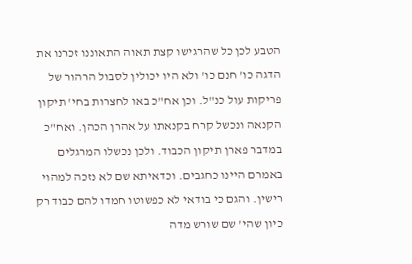הטבע לכן כל שהרגישו קצת תאוה התאוננו זכרנו את הדגה כו' חנם כו' ולא היו יכולין לסבול הרהור של פריקות עול כנ"ל. וכן אח"כ באו לחצרות בחי' תיקון הקנאה ונכשל קרח בקנאתו על אהרן הכהן. ואח"כ במדבר פארן תיקון הכבוד. ולכן נכשלו המרגלים באמרם היינו כחגבים. וכדאיתא שם לא נזכה למהוי רישין. והגם כי בודאי לא כפשוטו חמדו להם כבוד רק כיון שהי' שם שורש מדה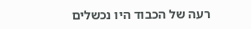רעה של הכבוד היו נכשלים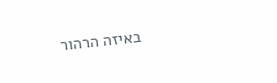באיזה הרהור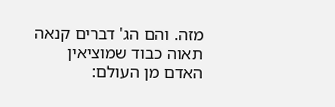מזה. והם הג' דברים קנאה תאוה כבוד שמוציאין האדם מן העולם: